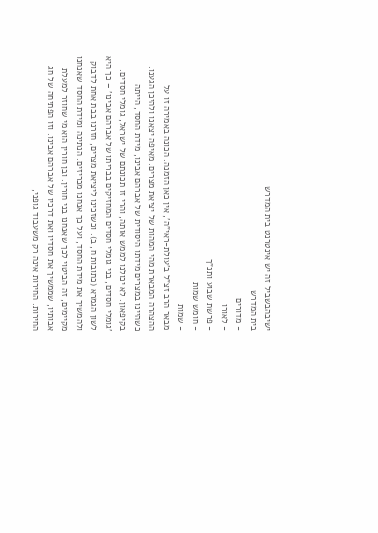ישיבהבשביל זה יש אינטרנט בית המדרש
בית המדרש
- מדורים
- לאורו
- פרשת שבוע ותנ"ך
- חומש שמות
- שמות
מבאר הרב זצ"ל ב'עולת-ראי"ה', אין כאן הזמנה. הכונה באמירה זו על ההצהרה המבארת מהי המהות של יציאת מצרים. מאיפה יצאנו ולהיכן הגענו. כשהיינו במצרים מידתו היסודית של אברהם אבינו, מידת החסד, הייתה בקיפאון. לא יכולנו לממש אותה, והרי זו תכונתם של ישראל, גומלי חסדים. 'גומלי חסדים, בני גומלי חסדים המחזיקים בבריתו של אברהם אבינו' – כך היא לשון הגמרא (כתובות ח, ב). וכשזכינו ליציאת מצרים, חזרנו בבת אחת לדבוק ולהמשיך את מידת החסד, ועל כך אנחנו מכריזים. הנתינה ומידת החסד שאנחנו מקיימים, זה הביטוי לכך שאנחנו בני חורין. ובן חורין הוא מי שחוזר למעלת אבותיו, שממשיך את חסדיו ואת דרכיו של אברהם אבינו. וזו הפתיחה של חג החירות. החירות אינה רק משעבוד גופני,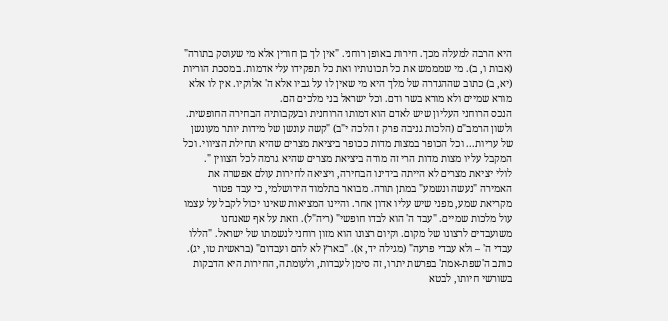היא הרבה למעלה מכך. חירות באופן רוחני. "אין לך בן חורין אלא מי שעוסק בתורה" (אבות ו, ב). מי שמממש את כל תכונותיו ואת כל תפקידו עלי אדמות. במסכת הוריות (יא, ב) כתוב שההגדרה של מלך היא מי שאין לו על גביו אלא ה' אלוקיו. אין לו אלא מורא שמיים ולא מורא בשר ודם. וכל ישראל בני מלכים הם.
הנכס הרוחני העליון שיש לאדם הוא דמותו הרוחנית ובעקבותיה הבחירה החופשית. ולשון הרמב"ם (הלכות גניבה פרק ז הלכה י"ב) "קשה עונשן של מידות יותר מעונשן של עריות... וכל הכופר במצות מדות ככופר ביציאת מצרים שהיא תחילת הציווי. וכל המקבל עליו מצות מדות הרי זה מודה ביציאת מצרים שהיא גרמה לכל הצווין ".
לולי יציאת מצרים לא הייתה בידינו הבחירה, ויציאה לחירות עולם אפשרה את האמירה "נעשה ונשמע" במתן תורה. מבואר בתלמוד הירושלמי, כי עבד פטור מקריאת שמע, מפני שיש עליו אדון אחר. והיינו המציאות שאינו יכול לקבל על עצמו עול מלכות שמיים. "עבד ה' הוא לבדו חופשי" (ריה"ל). וזאת על אף שאנחנו משועבדים לרצונו של מקום. וקיום רצונו הוא מזון רוחני לנשמתו של ישראל. "הללו עבדי ה' – ולא עבדי פרעה" (מגילה יד, א). "בארץ לא להם ועבדום" (בראשית טו, יג). כותב ה'שפת-אמת' בפרשת יתרו, זה סימן לעבדות, ולעומתה, החירות היא הדבקות בשורשי חיותו, לבטא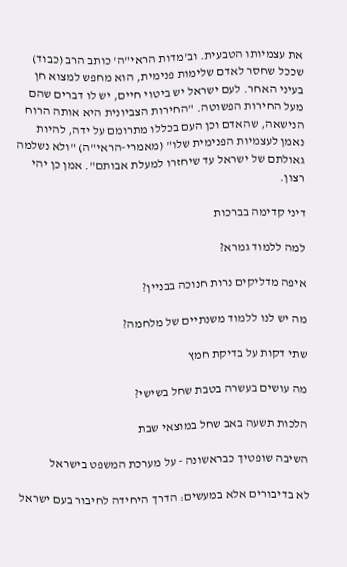את עצמיותו הטבעית. וב'מדות הראי"ה' כותב הרב (כבוד) שככל שחסר לאדם שלימות פנימית, הוא מחפש למצוא חן בעיני האחר. לעם ישראל יש ביטוי חיים, יש לו דברים שהם מעל החירות הפשוטה. "החירות הצביונית היא אותה הרוח הנישאה, שהאדם וכן העם בכללו מתרומם על ידה, להיות נאמן לעצמיות הפנימית שלו" (מאמרי-הראי"ה) "ולא נשלמה גאולתם של ישראל עד שיחזרו למעלת אבותם". אמן כן יהי רצון.

דיני קדימה בברכות

למה ללמוד גמרא?

איפה מדליקים נרות חנוכה בבניין?

מה יש לנו ללמוד משנתיים של מלחמה?

שתי דקות על בדיקת חמץ

מה עושים בעשרה בטבת שחל בשישי?

הלכות תשעה באב שחל במוצאי שבת

השיבה שופטיך כבראשונה - על מערכת המשפט בישראל

לא בדיבורים אלא במעשים: הדרך היחידה לחיבור בעם ישראל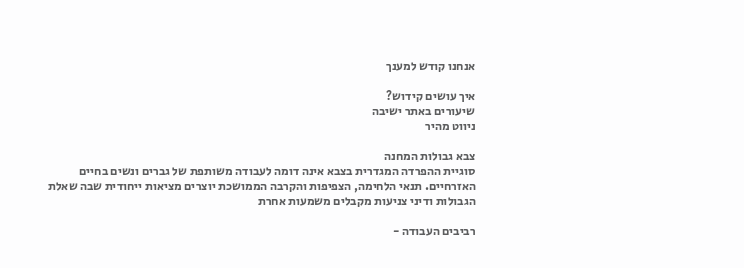אנחנו קודש למענך

איך עושים קידוש?
שיעורים באתר ישיבה
ניווט מהיר

צבא גבולות המחנה
סוגיית ההפרדה המגדרית בצבא אינה דומה לעבודה משותפת של גברים ונשים בחיים האזרחיים. תנאי הלחימה, הצפיפות והקרבה הממושכת יוצרים מציאות ייחודית שבה שאלת הגבולות ודיני צניעות מקבלים משמעות אחרת

רביבים העבודה -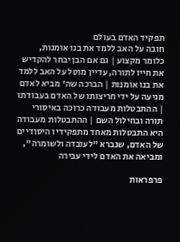תפקיד האדם בעולם
חובה על האב ללמד את בנו אומנות, כלומר מקצוע | גם אם הבן יבחר להקדיש את חייו לתורה, עדיין מוטל על האב ללמד את בנו אומנות | הברכה שה' מביא לאדם מגיעה על ידי חריצותו של האדם בעבודתו | ההתבטלות מעבודה כרוכה באיסורי תורה ובחילול השם | ההתבטלות מעבודה היא התבטלות מאחד מתפקידיו היסודיים של האדם, שנברא "לעובדה ולשומרה", ומביאה את האדם לידי עבירה

פרפראות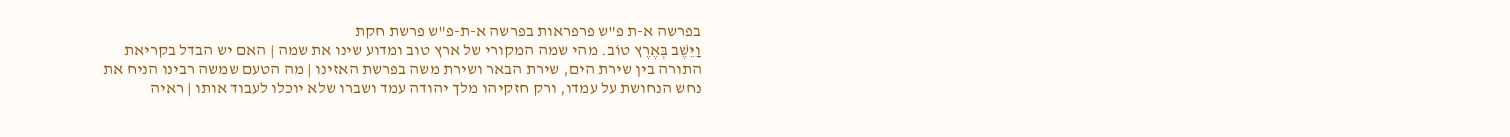בפרשה א-ת פ"ש פרפראות בפרשה א-ת-פ"ש פרשת חקת
וַיֵּשֶׁב בְּאֶרֶץ טוֹב. מהי שמה המקורי של ארץ טוב ומדוע שינו את שמה | האם יש הבדל בקריאת התורה בין שירת הים, שירת הבאר ושירת משה בפרשת האזינו | מה הטעם שמשה רבינו הניח את נחש הנחושת על עמדו, ורק חזקיהו מלך יהודה עמד ושברו שלא יוכלו לעבוד אותו | ראיה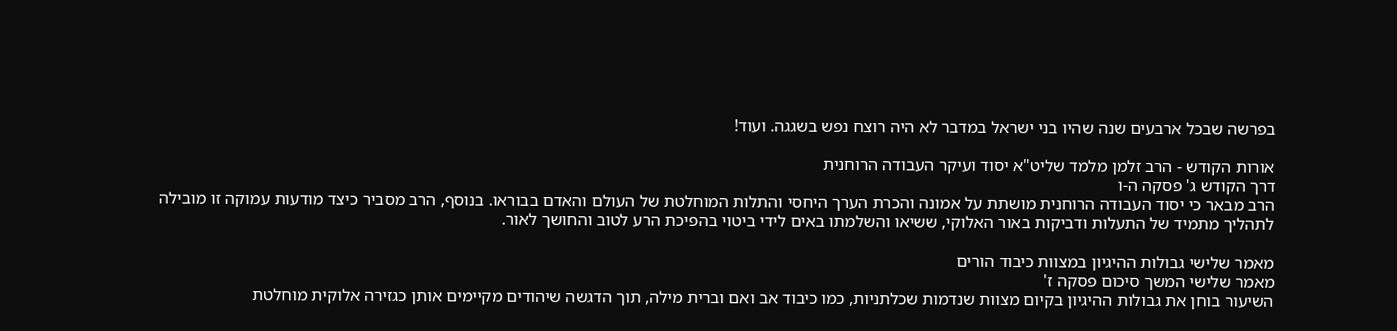בפרשה שבכל ארבעים שנה שהיו בני ישראל במדבר לא היה רוצח נפש בשגגה. ועוד!

אורות הקודש - הרב זלמן מלמד שליט"א יסוד ועיקר העבודה הרוחנית
דרך הקודש ג' פסקה ה-ו
הרב מבאר כי יסוד העבודה הרוחנית מושתת על אמונה והכרת הערך היחסי והתלות המוחלטת של העולם והאדם בבוראו. בנוסף, הרב מסביר כיצד מודעות עמוקה זו מובילה לתהליך מתמיד של התעלות ודביקות באור האלוקי, ששיאו והשלמתו באים לידי ביטוי בהפיכת הרע לטוב והחושך לאור.

מאמר שלישי גבולות ההיגיון במצוות כיבוד הורים
מאמר שלישי המשך סיכום פסקה ז'
השיעור בוחן את גבולות ההיגיון בקיום מצוות שנדמות שכלתניות, כמו כיבוד אב ואם וברית מילה, תוך הדגשה שיהודים מקיימים אותן כגזירה אלוקית מוחלטת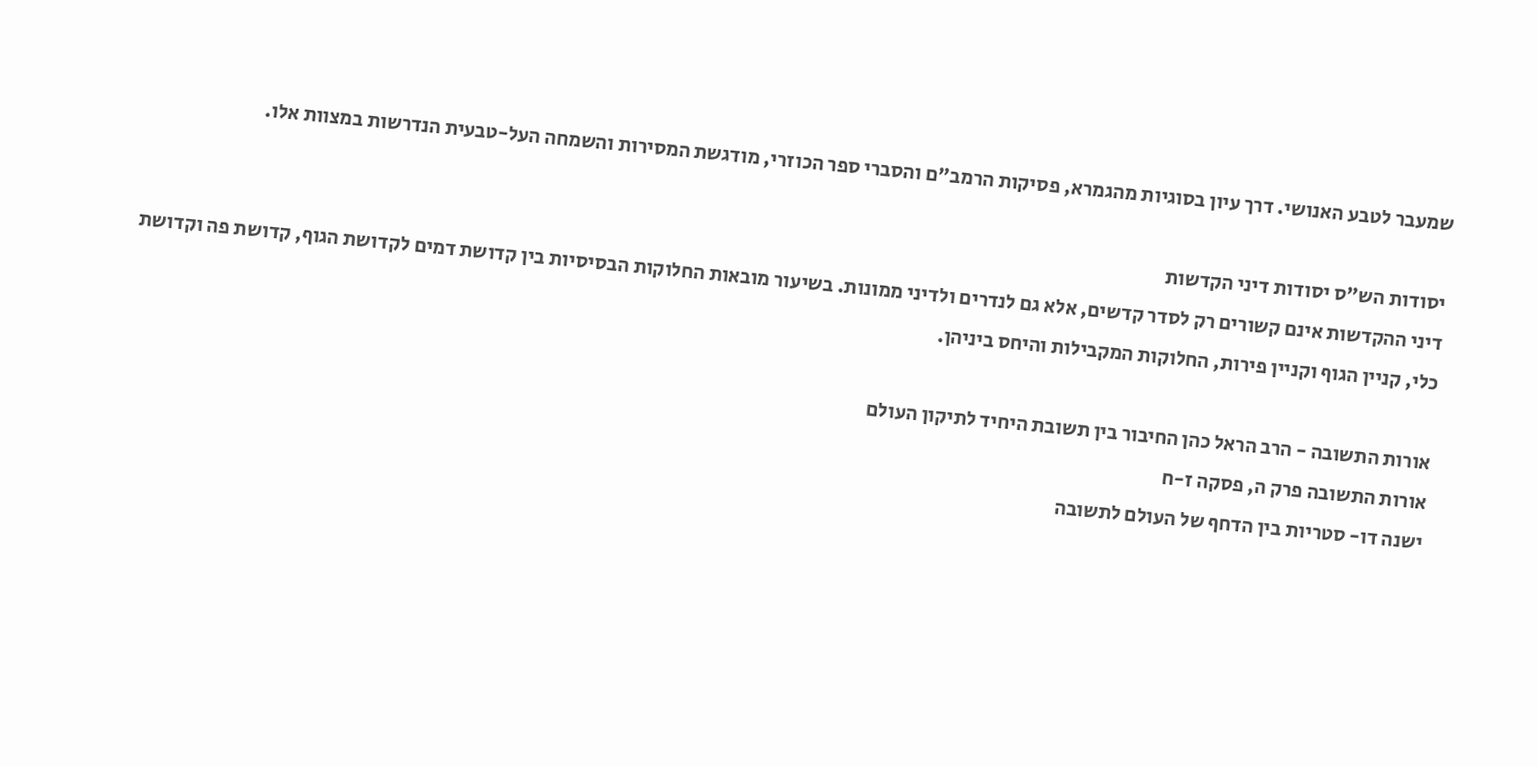שמעבר לטבע האנושי. דרך עיון בסוגיות מהגמרא, פסיקות הרמב"ם והסברי ספר הכוזרי, מודגשת המסירות והשמחה העל-טבעית הנדרשות במצוות אלו.

יסודות הש"ס יסודות דיני הקדשות
דיני ההקדשות אינם קשורים רק לסדר קדשים, אלא גם לנדרים ולדיני ממונות. בשיעור מובאות החלוקות הבסיסיות בין קדושת דמים לקדושת הגוף, קדושת פה וקדושת כלי, קניין הגוף וקניין פירות, החלוקות המקבילות והיחס ביניהן.

אורות התשובה - הרב הראל כהן החיבור בין תשובת היחיד לתיקון העולם
אורות התשובה פרק ה, פסקה ז-ח
ישנה דו- סטריות בין הדחף של העולם לתשובה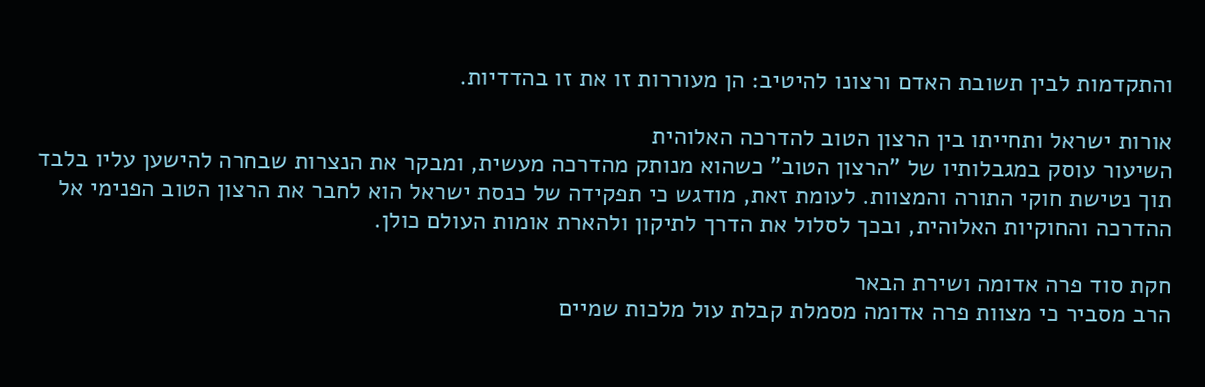והתקדמות לבין תשובת האדם ורצונו להיטיב: הן מעוררות זו את זו בהדדיות.

אורות ישראל ותחייתו בין הרצון הטוב להדרכה האלוהית
השיעור עוסק במגבלותיו של "הרצון הטוב" כשהוא מנותק מהדרכה מעשית, ומבקר את הנצרות שבחרה להישען עליו בלבד תוך נטישת חוקי התורה והמצוות. לעומת זאת, מודגש כי תפקידה של כנסת ישראל הוא לחבר את הרצון הטוב הפנימי אל ההדרכה והחוקיות האלוהית, ובכך לסלול את הדרך לתיקון ולהארת אומות העולם כולן.

חקת סוד פרה אדומה ושירת הבאר
הרב מסביר כי מצוות פרה אדומה מסמלת קבלת עול מלכות שמיים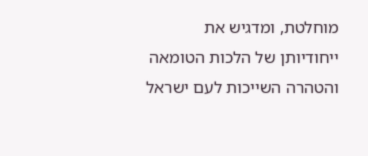מוחלטת, ומדגיש את ייחודיותן של הלכות הטומאה והטהרה השייכות לעם ישראל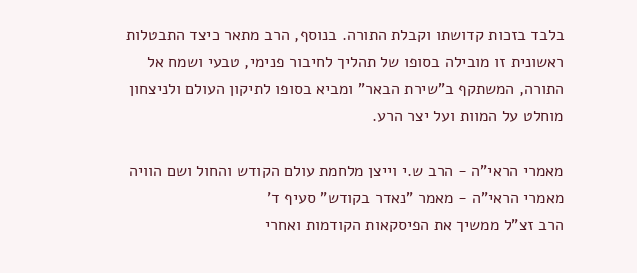בלבד בזכות קדושתו וקבלת התורה. בנוסף, הרב מתאר כיצד התבטלות ראשונית זו מובילה בסופו של תהליך לחיבור פנימי, טבעי ושמח אל התורה, המשתקף ב"שירת הבאר" ומביא בסופו לתיקון העולם ולניצחון מוחלט על המוות ועל יצר הרע.

מאמרי הראי"ה - הרב ש.י וייצן מלחמת עולם הקודש והחול ושם הוויה
מאמרי הראי"ה - מאמר "נאדר בקודש" סעיף ד'
הרב זצ"ל ממשיך את הפיסקאות הקודמות ואחרי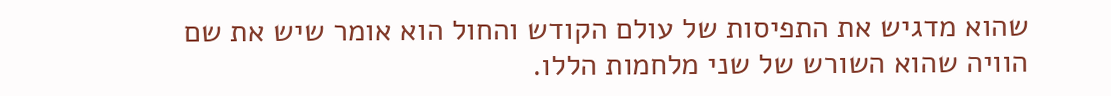שהוא מדגיש את התפיסות של עולם הקודש והחול הוא אומר שיש את שם הוויה שהוא השורש של שני מלחמות הללו.